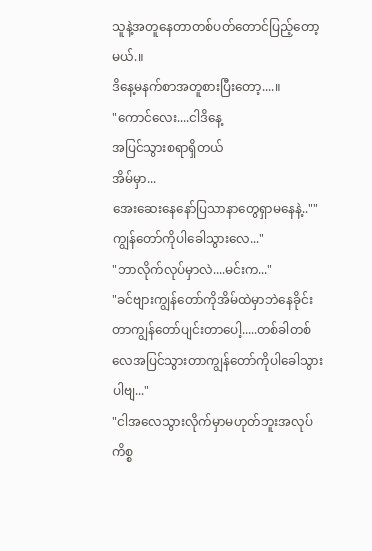သူနဲ့အတူနေတာတစ်ပတ်တောင်ပြည့်တော့မယ်.။
ဒိနေ့မနက်စာအတူစားပြီးတော့....။
"ကောင်လေး....ငါဒိနေ့
အပြင်သွားစရာရှိတယ်
အိမ်မှာ...
အေးဆေးနေနော်ပြသာနာတွေရှာမနေနဲ့..""ကျွန်တော်ကိုပါခေါသွားလေ..."
"ဘာလိုက်လုပ်မှာလဲ....မင်းက..."
"ခင်ဗျားကျွန်တော်ကိုအိမ်ထဲမှာဘဲနေခိုင်းတာကျွန်တော်ပျင်းတာပေါ့.....တစ်ခါတစ်လေအပြင်သွားတာကျွန်တော်ကိုပါခေါသွားပါဗျ..."
"ငါအလေသွားလိုက်မှာမဟုတ်ဘူးအလုပ်ကိစ္စ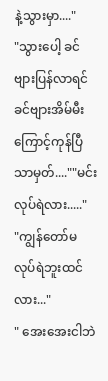နဲ့သွားမှာ...."
"သွားပေါ့ ခင်ဗျားပြန်လာရင်ခင်ဗျားအိမ်မီး
ကြောင့်ကုန်ပြီသာမှတ်....""မင်းလုပ်ရဲလား....."
"ကျွန်တော်မလုပ်ရဲဘူးထင်လား..."
" အေးအေးငါဘဲ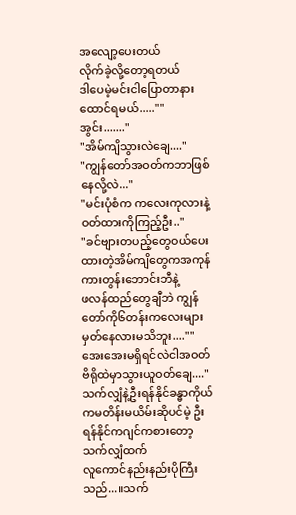အလျော့ပေးတယ်
လိုက်ခဲ့လို့တော့ရတယ်
ဒါပေမဲ့မင်းငါပြောတာနားထောင်ရမယ်.....""အွင်း......."
"အိမ်ကျိသွားလဲချေ...."
"ကျွန်တော်အဝတ်ကဘာဖြစ်နေလို့လဲ..."
"မင်းပုံစံက ကလေးကုလားနဲ့ဝတ်ထားကိုကြည့်ဦး.."
"ခင်ဗျားတပည့်တွေဝယ်ပေးထားတဲ့အိမ်ကျိတွေကအကုန်ကားတွန်းဘောင်းဘီနဲ့
ဖလန်ထည်တွေချီဘဲ ကျွန်တော်ကို၆တန်းကလေးများမှတ်နေလားမသိဘူး....""အေးအေးမရှိရင်လဲငါအဝတ်ဗိရိုထဲမှာသွားယူဝတ်ချေ...."
သက်လျှံနဲ့ဦးရန်နိုင်ခန္ဓာကိုယ်ကမတိန်းမယိမ်းဆိုပင်မဲ့ ဦးရန်နိုင်ကဂျင်ကစားတော့သက်လျှံထက်
လူကောင်နည်းနည်းပိုကြီးသည်...။သက်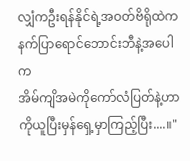လျှံကဦးရန်နိုင်ရဲ့အဝတ်ဗိရိုထဲက
နက်ပြာရောင်ဘောင်းဘီနဲ့အပေါက
အိမ်ကျိအမဲကိုကော်လံပြတ်နဲ့ဟာကိုယူပြီးမှန်ရှေ့မှာကြည့်ပြီး....။"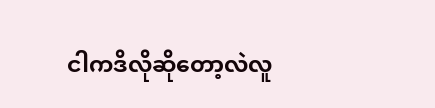ငါကဒိလိုဆိုတော့လဲလူ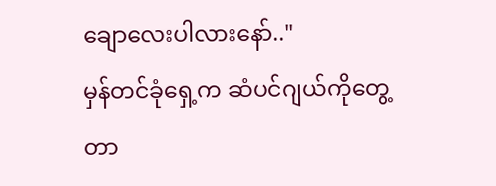ချောလေးပါလားနော်.."
မှန်တင်ခုံရှေ့က ဆံပင်ဂျယ်ကိုတွေ့တာ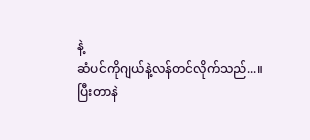နဲ့
ဆံပင်ကိုဂျယ်နဲ့လန်တင်လိုက်သည်...။
ပြီးတာနဲ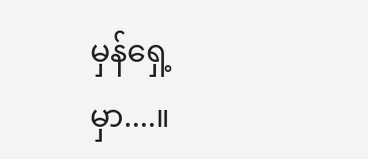မှန်ရှေ့မှာ....။